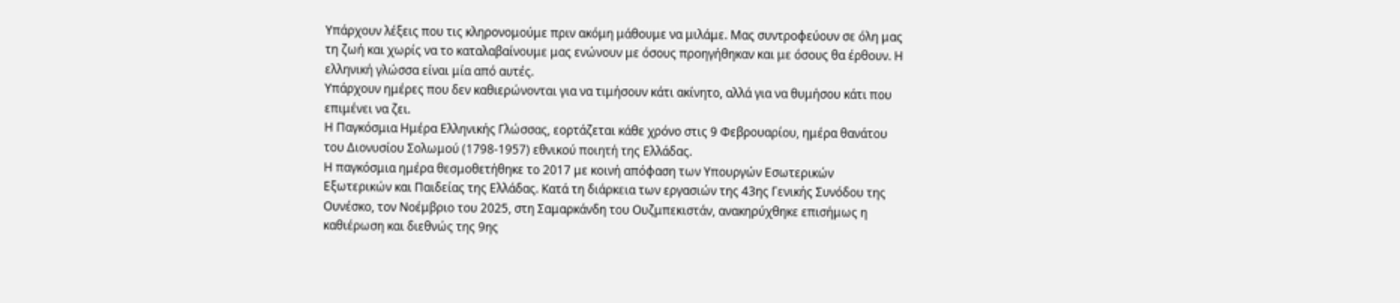Υπάρχουν λέξεις που τις κληρονομούμε πριν ακόμη μάθουμε να μιλάμε. Μας συντροφεύουν σε όλη μας τη ζωή και χωρίς να το καταλαβαίνουμε μας ενώνουν με όσους προηγήθηκαν και με όσους θα έρθουν. Η ελληνική γλώσσα είναι μία από αυτές.
Υπάρχουν ημέρες που δεν καθιερώνονται για να τιμήσουν κάτι ακίνητο, αλλά για να θυμήσου κάτι που επιμένει να ζει.
Η Παγκόσμια Ημέρα Ελληνικής Γλώσσας, εορτάζεται κάθε χρόνο στις 9 Φεβρουαρίου, ημέρα θανάτου του Διονυσίου Σολωμού (1798-1957) εθνικού ποιητή της Ελλάδας.
Η παγκόσμια ημέρα θεσμοθετήθηκε το 2017 με κοινή απόφαση των Υπουργών Εσωτερικών Εξωτερικών και Παιδείας της Ελλάδας. Κατά τη διάρκεια των εργασιών της 43ης Γενικής Συνόδου της Ουνέσκο, τον Νοέμβριο του 2025, στη Σαμαρκάνδη του Ουζμπεκιστάν, ανακηρύχθηκε επισήμως η καθιέρωση και διεθνώς της 9ης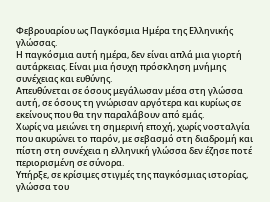Φεβρουαρίου ως Παγκόσμια Ημέρα της Ελληνικής γλώσσας.
Η παγκόσμια αυτή ημέρα, δεν είναι απλά μια γιορτή αυτάρκειας. Είναι μια ήσυχη πρόσκληση μνήμης συνέχειας και ευθύνης.
Απευθύνεται σε όσους μεγάλωσαν μέσα στη γλώσσα αυτή, σε όσους τη γνώρισαν αργότερα και κυρίως σε εκείνους που θα την παραλάβουν από εμάς.
Χωρίς να μειώνει τη σημερινή εποχή, χωρίς νοσταλγία που ακυρώνει το παρόν, με σεβασμό στη διαδρομή και πίστη στη συνέχεια η ελληνική γλώσσα δεν έζησε ποτέ περιορισμένη σε σύνορα.
Υπήρξε, σε κρίσιμες στιγμές της παγκόσμιας ιστορίας, γλώσσα του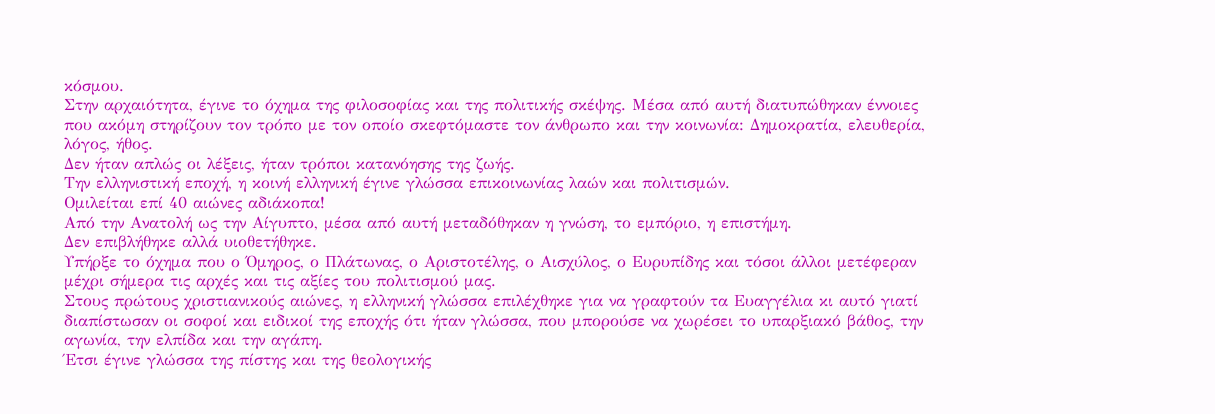κόσμου.
Στην αρχαιότητα, έγινε το όχημα της φιλοσοφίας και της πολιτικής σκέψης. Μέσα από αυτή διατυπώθηκαν έννοιες που ακόμη στηρίζουν τον τρόπο με τον οποίο σκεφτόμαστε τον άνθρωπο και την κοινωνία: Δημοκρατία, ελευθερία, λόγος, ήθος.
Δεν ήταν απλώς οι λέξεις, ήταν τρόποι κατανόησης της ζωής.
Την ελληνιστική εποχή, η κοινή ελληνική έγινε γλώσσα επικοινωνίας λαών και πολιτισμών.
Ομιλείται επί 40 αιώνες αδιάκοπα!
Από την Ανατολή ως την Αίγυπτο, μέσα από αυτή μεταδόθηκαν η γνώση, το εμπόριο, η επιστήμη.
Δεν επιβλήθηκε αλλά υιοθετήθηκε.
Υπήρξε το όχημα που ο Όμηρος, ο Πλάτωνας, ο Αριστοτέλης, ο Αισχύλος, ο Ευρυπίδης και τόσοι άλλοι μετέφεραν μέχρι σήμερα τις αρχές και τις αξίες του πολιτισμού μας.
Στους πρώτους χριστιανικούς αιώνες, η ελληνική γλώσσα επιλέχθηκε για να γραφτούν τα Ευαγγέλια κι αυτό γιατί διαπίστωσαν οι σοφοί και ειδικοί της εποχής ότι ήταν γλώσσα, που μπορούσε να χωρέσει το υπαρξιακό βάθος, την αγωνία, την ελπίδα και την αγάπη.
Έτσι έγινε γλώσσα της πίστης και της θεολογικής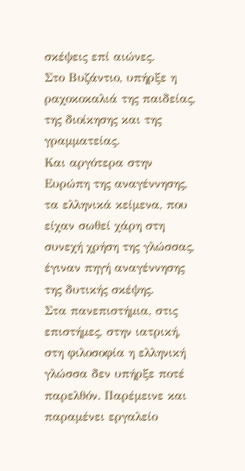σκέψεις επί αιώνες.
Στο Βυζάντιο, υπήρξε η ραχοκοκαλιά της παιδείας, της διοίκησης και της γραμματείας.
Και αργότερα στην Ευρώπη της αναγέννησης, τα ελληνικά κείμενα, που είχαν σωθεί χάρη στη συνεχή χρήση της γλώσσας, έγιναν πηγή αναγέννησης της δυτικής σκέψης.
Στα πανεπιστήμια, στις επιστήμες, στην ιατρική, στη φιλοσοφία η ελληνική γλώσσα δεν υπήρξε ποτέ παρελθόν. Παρέμεινε και παραμένει εργαλείο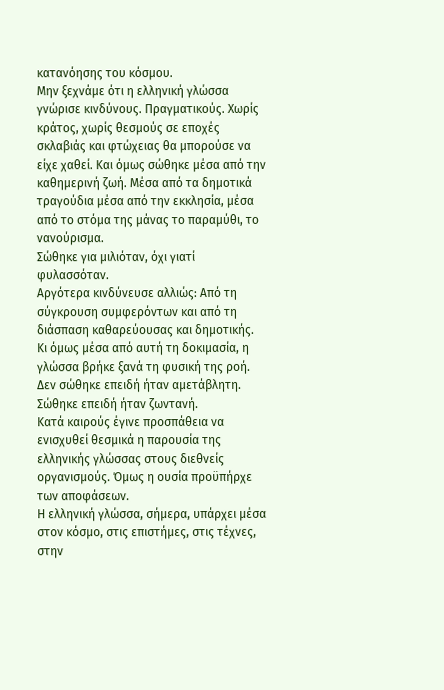κατανόησης του κόσμου.
Μην ξεχνάμε ότι η ελληνική γλώσσα γνώρισε κινδύνους. Πραγματικούς. Χωρίς κράτος, χωρίς θεσμούς σε εποχές σκλαβιάς και φτώχειας θα μπορούσε να είχε χαθεί. Και όμως σώθηκε μέσα από την καθημερινή ζωή. Μέσα από τα δημοτικά τραγούδια μέσα από την εκκλησία, μέσα από το στόμα της μάνας το παραμύθι, το νανούρισμα.
Σώθηκε για μιλιόταν, όχι γιατί φυλασσόταν.
Αργότερα κινδύνευσε αλλιώς: Από τη σύγκρουση συμφερόντων και από τη διάσπαση καθαρεύουσας και δημοτικής. Κι όμως μέσα από αυτή τη δοκιμασία, η γλώσσα βρήκε ξανά τη φυσική της ροή. Δεν σώθηκε επειδή ήταν αμετάβλητη. Σώθηκε επειδή ήταν ζωντανή.
Κατά καιρούς έγινε προσπάθεια να ενισχυθεί θεσμικά η παρουσία της ελληνικής γλώσσας στους διεθνείς οργανισμούς. Όμως η ουσία προϋπήρχε των αποφάσεων.
Η ελληνική γλώσσα, σήμερα, υπάρχει μέσα στον κόσμο, στις επιστήμες, στις τέχνες, στην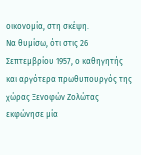οικονομία, στη σκέψη.
Να θυμίσω, ότι στις 26 Σεπτεμβρίου 1957, ο καθηγητής και αργότερα πρωθυπουργός της χώρας Ξενοφών Ζολώτας εκφώνησε μία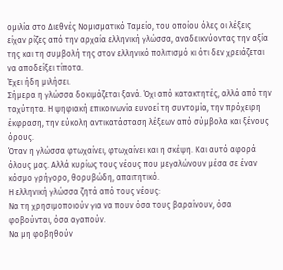ομιλία στο Διεθνές Νομισματικό Ταμείο, του οποίου όλες οι λέξεις είχαν ρίζες από την αρχαία ελληνική γλώσσα, αναδεικνύοντας την αξία της και τη συμβολή της στον ελληνικό πολιτισμό κι ότι δεν χρειάζεται να αποδείξει τίποτα.
Έχει ήδη μιλήσει.
Σήμερα η γλώσσα δοκιμάζεται ξανά. Όχι από κατακτητές, αλλά από την ταχύτητα. Η ψηφιακή επικοινωνία ευνοεί τη συντομία, την πρόχειρη έκφραση, την εύκολη αντικατάσταση λέξεων από σύμβολα και ξένους όρους.
Όταν η γλώσσα φτωχαίνει, φτωχαίνει και η σκέψη. Και αυτό αφορά όλους μας. Αλλά κυρίως τους νέους που μεγαλώνουν μέσα σε έναν κόσμο γρήγορο, θορυβώδη, απαιτητικό.
Η ελληνική γλώσσα ζητά από τους νέους:
Να τη χρησιμοποιούν για να πουν όσα τους βαραίνουν, όσα φοβούνται, όσα αγαπούν.
Να μη φοβηθούν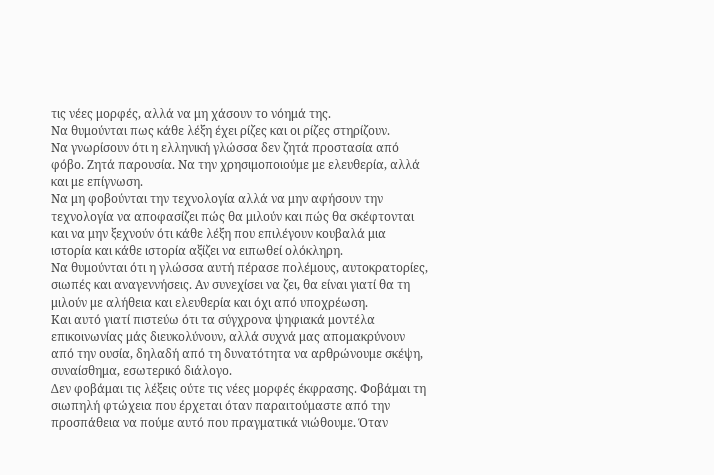τις νέες μορφές, αλλά να μη χάσουν το νόημά της.
Να θυμούνται πως κάθε λέξη έχει ρίζες και οι ρίζες στηρίζουν.
Να γνωρίσουν ότι η ελληνική γλώσσα δεν ζητά προστασία από φόβο. Ζητά παρουσία. Να την χρησιμοποιούμε με ελευθερία, αλλά και με επίγνωση.
Να μη φοβούνται την τεχνολογία αλλά να μην αφήσουν την τεχνολογία να αποφασίζει πώς θα μιλούν και πώς θα σκέφτονται και να μην ξεχνούν ότι κάθε λέξη που επιλέγουν κουβαλά μια ιστορία και κάθε ιστορία αξίζει να ειπωθεί ολόκληρη.
Να θυμούνται ότι η γλώσσα αυτή πέρασε πολέμους, αυτοκρατορίες, σιωπές και αναγεννήσεις. Αν συνεχίσει να ζει, θα είναι γιατί θα τη μιλούν με αλήθεια και ελευθερία και όχι από υποχρέωση.
Και αυτό γιατί πιστεύω ότι τα σύγχρονα ψηφιακά μοντέλα επικοινωνίας μάς διευκολύνουν, αλλά συχνά μας απομακρύνουν από την ουσία, δηλαδή από τη δυνατότητα να αρθρώνουμε σκέψη, συναίσθημα, εσωτερικό διάλογο.
Δεν φοβάμαι τις λέξεις ούτε τις νέες μορφές έκφρασης. Φοβάμαι τη σιωπηλή φτώχεια που έρχεται όταν παραιτούμαστε από την προσπάθεια να πούμε αυτό που πραγματικά νιώθουμε. Όταν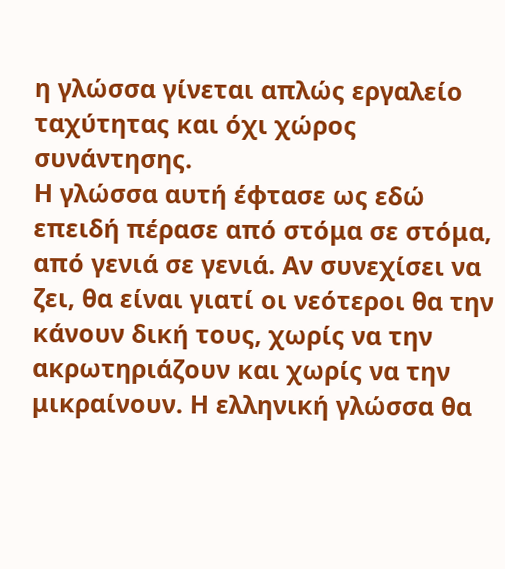η γλώσσα γίνεται απλώς εργαλείο ταχύτητας και όχι χώρος συνάντησης.
Η γλώσσα αυτή έφτασε ως εδώ επειδή πέρασε από στόμα σε στόμα, από γενιά σε γενιά. Αν συνεχίσει να ζει, θα είναι γιατί οι νεότεροι θα την κάνουν δική τους, χωρίς να την ακρωτηριάζουν και χωρίς να την μικραίνουν. Η ελληνική γλώσσα θα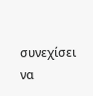συνεχίσει να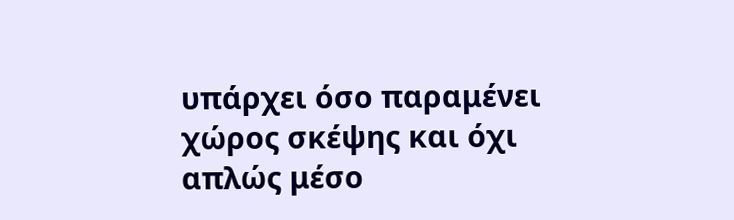υπάρχει όσο παραμένει χώρος σκέψης και όχι απλώς μέσο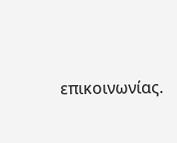επικοινωνίας.